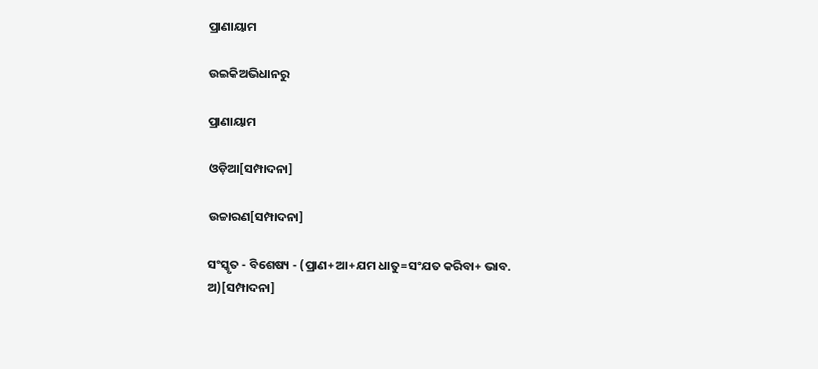ପ୍ରାଣାୟାମ

ଉଇକିଅଭିଧାନ‌ରୁ

ପ୍ରାଣାୟାମ

ଓଡ଼ିଆ[ସମ୍ପାଦନା]

ଉଚ୍ଚାରଣ[ସମ୍ପାଦନା]

ସଂସ୍କୃତ - ବିଶେଷ୍ୟ - (ପ୍ରାଣ+ଆ+ଯମ ଧାତୁ=ସଂଯତ କରିବା+ ଭାବ. ଅ)[ସମ୍ପାଦନା]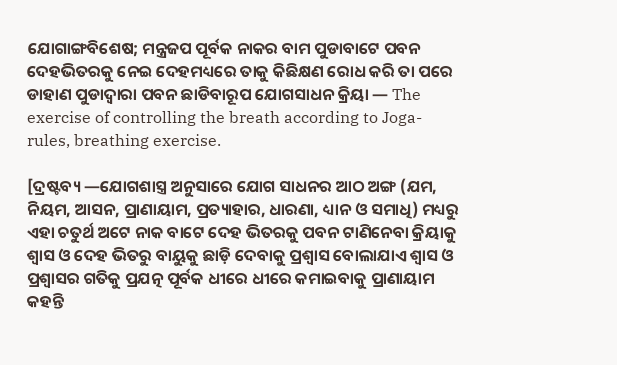ଯୋଗାଙ୍ଗବିଶେଷ; ମନ୍ତ୍ରଜପ ପୂର୍ବକ ନାକର ବାମ ପୁଡାବାଟେ ପବନ ଦେହଭିତରକୁ ନେଇ ଦେହମଧ୍ୟରେ ତାକୁ କିଛିକ୍ଷଣ ରୋଧ କରି ତା ପରେ ଡାହାଣ ପୁଡାଦ୍ୱାରା ପବନ ଛାଡିବାରୂପ ଯୋଗସାଧନ କ୍ରିୟା — The exercise of controlling the breath according to Joga-rules, breathing exercise.

[ଦ୍ରଷ୍ଟବ୍ୟ —ଯୋଗଶାସ୍ତ୍ର ଅନୁସାରେ ଯୋଗ ସାଧନର ଆଠ ଅଙ୍ଗ (ଯମ, ନିୟମ, ଆସନ, ପ୍ରାଣାୟାମ, ପ୍ରତ୍ୟାହାର, ଧାରଣା, ଧ୍ୟାନ ଓ ସମାଧି) ମଧ୍ୟରୁ ଏହା ଚତୁର୍ଥ ଅଟେ ନାକ ବାଟେ ଦେହ ଭିତରକୁ ପବନ ଟାଣିନେବା କ୍ରିୟାକୁ ଶ୍ୱାସ ଓ ଦେହ ଭିତରୁ ବାୟୁକୁ ଛାଡ଼ି ଦେବାକୁ ପ୍ରଶ୍ୱାସ ବୋଲାଯାଏ ଶ୍ୱାସ ଓ ପ୍ରଶ୍ୱାସର ଗତିକୁ ପ୍ରଯତ୍ନ ପୂର୍ବକ ଧୀରେ ଧୀରେ କମାଇବାକୁ ପ୍ରାଣାୟାମ କହନ୍ତି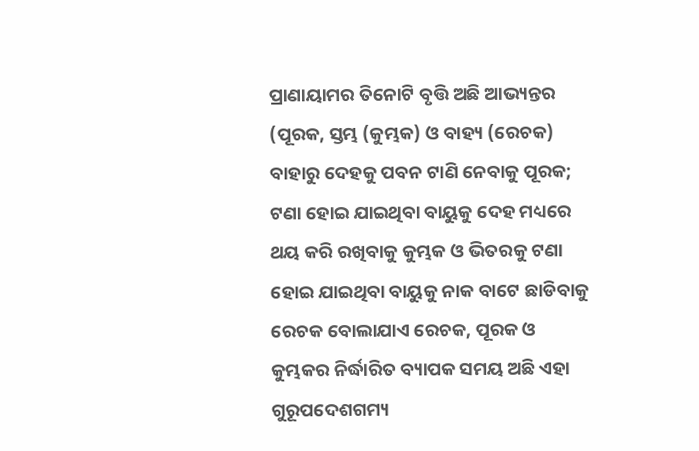ପ୍ରାଣାୟାମର ତିନୋଟି ବୃତ୍ତି ଅଛି ଆଭ୍ୟନ୍ତର (ପୂରକ, ସ୍ତମ୍ଭ (କୁମ୍ଭକ) ଓ ବାହ୍ୟ (ରେଚକ) ବାହାରୁ ଦେହକୁ ପବନ ଟାଣି ନେବାକୁ ପୂରକ; ଟଣା ହୋଇ ଯାଇଥିବା ବାୟୁକୁ ଦେହ ମଧ୍ୟରେ ଥୟ କରି ରଖିବାକୁ କୁମ୍ଭକ ଓ ଭିତରକୁ ଟଣା ହୋଇ ଯାଇଥିବା ବାୟୁକୁ ନାକ ବାଟେ ଛାଡିବାକୁ ରେଚକ ବୋଲାଯାଏ ରେଚକ, ପୂରକ ଓ କୁମ୍ଭକର ନିର୍ଦ୍ଧାରିତ ବ୍ୟାପକ ସମୟ ଅଛି ଏହା ଗୁରୂପଦେଶଗମ୍ୟ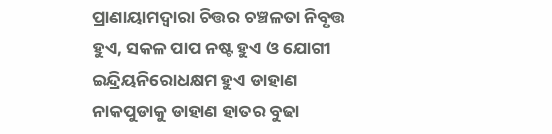ପ୍ରାଣାୟାମଦ୍ୱାରା ଚିତ୍ତର ଚଞ୍ଚଳତା ନିବୃତ୍ତ ହୁଏ, ସକଳ ପାପ ନଷ୍ଟ ହୁଏ ଓ ଯୋଗୀ ଇନ୍ଦ୍ରିୟନିରୋଧକ୍ଷମ ହୁଏ ଡାହାଣ ନାକପୁଡାକୁ ଡାହାଣ ହାତର ବୁଢା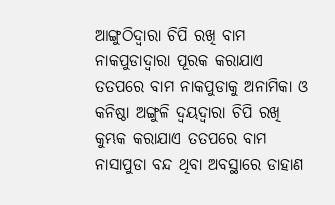ଆଙ୍ଗୁଠିଦ୍ୱାରା ଚିପି ରଖି ବାମ ନାକପୁଡାଦ୍ୱାରା ପୂରକ କରାଯାଏ ତତପରେ ବାମ ନାକପୁଡାକୁ ଅନାମିକା ଓ କନିଷ୍ଠା ଅଙ୍ଗୁଳି ଦ୍ୱୟଦ୍ୱାରା ଚିପି ରଖି କୁମ୍ଭକ କରାଯାଏ ତତପରେ ବାମ ନାସାପୁଡା ବନ୍ଦ ଥିବା ଅବସ୍ଥାରେ ଡାହାଣ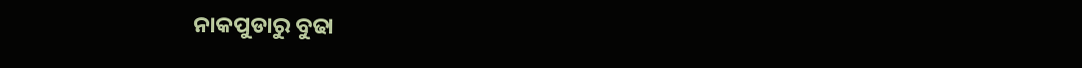ନାକପୁଡାରୁ ବୁଢା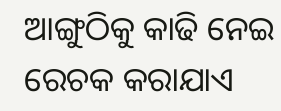ଆଙ୍ଗୁଠିକୁ କାଢି ନେଇ ରେଚକ କରାଯାଏ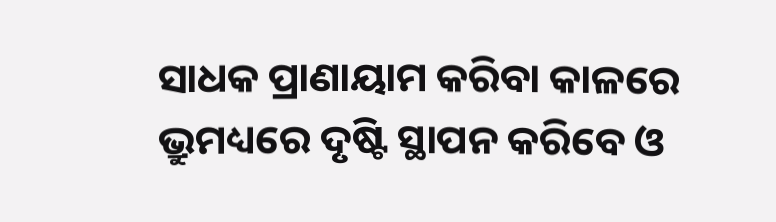ସାଧକ ପ୍ରାଣାୟାମ କରିବା କାଳରେ ଭ୍ରୁମଧ୍ୟରେ ଦୃଷ୍ଟି ସ୍ଥାପନ କରିବେ ଓ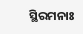ସ୍ଥିରମନାଃ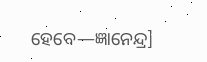ହେବେ—ଜ୍ଞାନେନ୍ଦ୍ର]